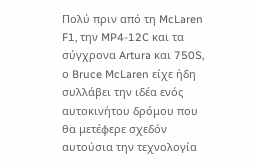Πολύ πριν από τη McLaren F1, την MP4-12C και τα σύγχρονα Artura και 750S, ο Bruce McLaren είχε ήδη συλλάβει την ιδέα ενός αυτοκινήτου δρόμου που θα μετέφερε σχεδόν αυτούσια την τεχνολογία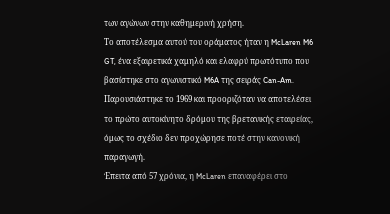των αγώνων στην καθημερινή χρήση.
Το αποτέλεσμα αυτού του οράματος ήταν η McLaren M6 GT, ένα εξαιρετικά χαμηλό και ελαφρύ πρωτότυπο που βασίστηκε στο αγωνιστικό M6A της σειράς Can-Am. Παρουσιάστηκε το 1969 και προοριζόταν να αποτελέσει το πρώτο αυτοκίνητο δρόμου της βρετανικής εταιρείας, όμως το σχέδιο δεν προχώρησε ποτέ στην κανονική παραγωγή.
Έπειτα από 57 χρόνια, η McLaren επαναφέρει στο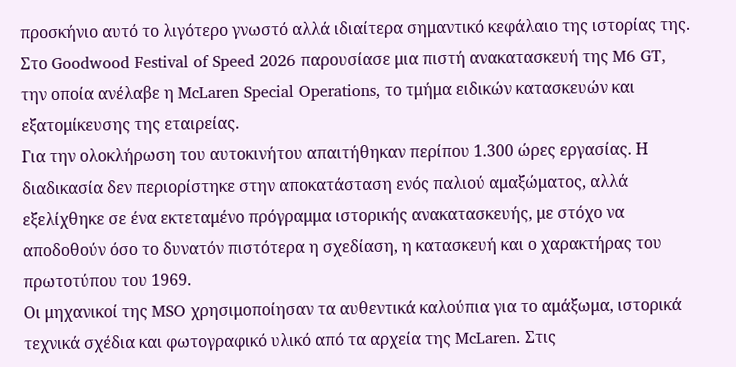προσκήνιο αυτό το λιγότερο γνωστό αλλά ιδιαίτερα σημαντικό κεφάλαιο της ιστορίας της. Στο Goodwood Festival of Speed 2026 παρουσίασε μια πιστή ανακατασκευή της M6 GT, την οποία ανέλαβε η McLaren Special Operations, το τμήμα ειδικών κατασκευών και εξατομίκευσης της εταιρείας.
Για την ολοκλήρωση του αυτοκινήτου απαιτήθηκαν περίπου 1.300 ώρες εργασίας. Η διαδικασία δεν περιορίστηκε στην αποκατάσταση ενός παλιού αμαξώματος, αλλά εξελίχθηκε σε ένα εκτεταμένο πρόγραμμα ιστορικής ανακατασκευής, με στόχο να αποδοθούν όσο το δυνατόν πιστότερα η σχεδίαση, η κατασκευή και ο χαρακτήρας του πρωτοτύπου του 1969.
Οι μηχανικοί της MSO χρησιμοποίησαν τα αυθεντικά καλούπια για το αμάξωμα, ιστορικά τεχνικά σχέδια και φωτογραφικό υλικό από τα αρχεία της McLaren. Στις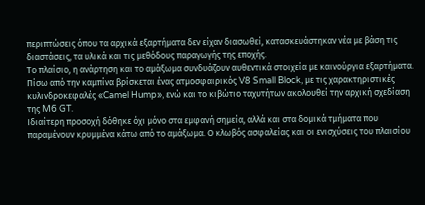περιπτώσεις όπου τα αρχικά εξαρτήματα δεν είχαν διασωθεί, κατασκευάστηκαν νέα με βάση τις διαστάσεις, τα υλικά και τις μεθόδους παραγωγής της εποχής.
Το πλαίσιο, η ανάρτηση και το αμάξωμα συνδυάζουν αυθεντικά στοιχεία με καινούργια εξαρτήματα. Πίσω από την καμπίνα βρίσκεται ένας ατμοσφαιρικός V8 Small Block, με τις χαρακτηριστικές κυλινδροκεφαλές «Camel Hump», ενώ και το κιβώτιο ταχυτήτων ακολουθεί την αρχική σχεδίαση της M6 GT.
Ιδιαίτερη προσοχή δόθηκε όχι μόνο στα εμφανή σημεία, αλλά και στα δομικά τμήματα που παραμένουν κρυμμένα κάτω από το αμάξωμα. Ο κλωβός ασφαλείας και οι ενισχύσεις του πλαισίου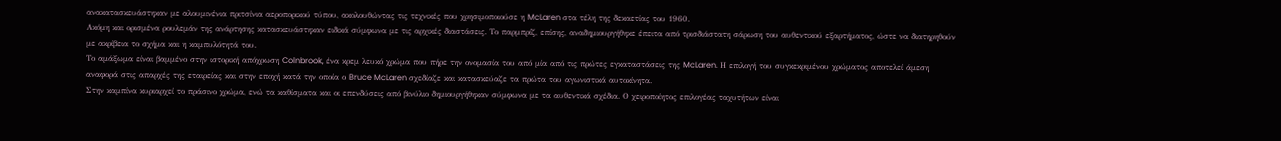ανακατασκευάστηκαν με αλουμινένια πριτσίνια αεροπορικού τύπου, ακολουθώντας τις τεχνικές που χρησιμοποιούσε η McLaren στα τέλη της δεκαετίας του 1960.
Ακόμη και ορισμένα ρουλεμάν της ανάρτησης κατασκευάστηκαν ειδικά σύμφωνα με τις αρχικές διαστάσεις. Το παρμπρίζ, επίσης, αναδημιουργήθηκε έπειτα από τρισδιάστατη σάρωση του αυθεντικού εξαρτήματος, ώστε να διατηρηθούν με ακρίβεια το σχήμα και η καμπυλότητά του.
Το αμάξωμα είναι βαμμένο στην ιστορική απόχρωση Colnbrook, ένα κρεμ λευκό χρώμα που πήρε την ονομασία του από μία από τις πρώτες εγκαταστάσεις της McLaren. Η επιλογή του συγκεκριμένου χρώματος αποτελεί άμεση αναφορά στις απαρχές της εταιρείας και στην εποχή κατά την οποία ο Bruce McLaren σχεδίαζε και κατασκεύαζε τα πρώτα του αγωνιστικά αυτοκίνητα.
Στην καμπίνα κυριαρχεί το πράσινο χρώμα, ενώ τα καθίσματα και οι επενδύσεις από βινύλιο δημιουργήθηκαν σύμφωνα με τα αυθεντικά σχέδια. Ο χειροποίητος επιλογέας ταχυτήτων είναι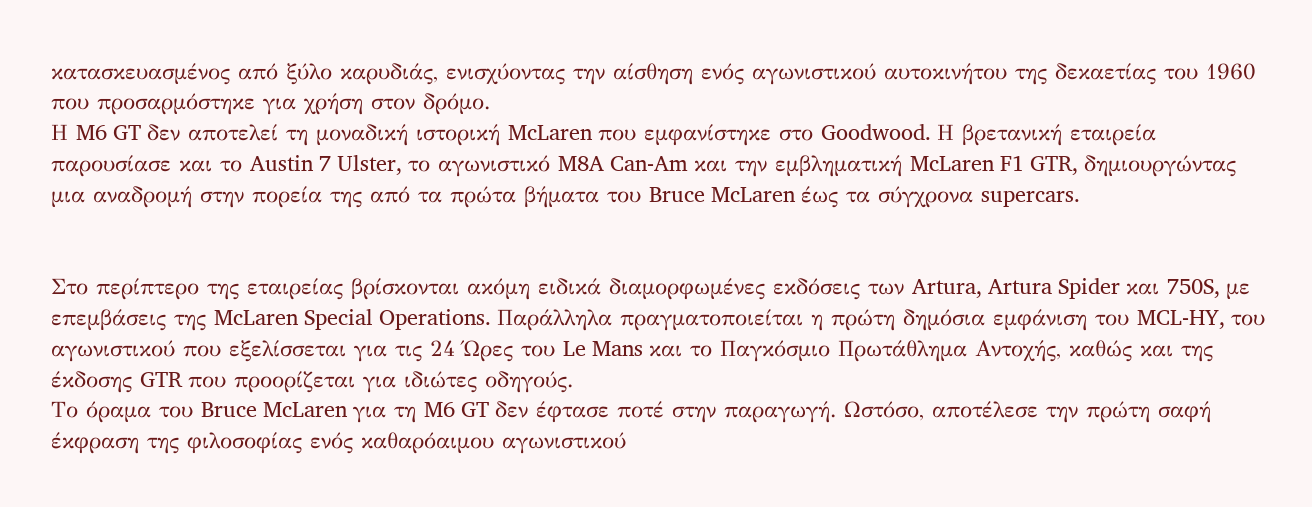κατασκευασμένος από ξύλο καρυδιάς, ενισχύοντας την αίσθηση ενός αγωνιστικού αυτοκινήτου της δεκαετίας του 1960 που προσαρμόστηκε για χρήση στον δρόμο.
Η M6 GT δεν αποτελεί τη μοναδική ιστορική McLaren που εμφανίστηκε στο Goodwood. Η βρετανική εταιρεία παρουσίασε και το Austin 7 Ulster, το αγωνιστικό M8A Can-Am και την εμβληματική McLaren F1 GTR, δημιουργώντας μια αναδρομή στην πορεία της από τα πρώτα βήματα του Bruce McLaren έως τα σύγχρονα supercars.


Στο περίπτερο της εταιρείας βρίσκονται ακόμη ειδικά διαμορφωμένες εκδόσεις των Artura, Artura Spider και 750S, με επεμβάσεις της McLaren Special Operations. Παράλληλα πραγματοποιείται η πρώτη δημόσια εμφάνιση του MCL-HY, του αγωνιστικού που εξελίσσεται για τις 24 Ώρες του Le Mans και το Παγκόσμιο Πρωτάθλημα Αντοχής, καθώς και της έκδοσης GTR που προορίζεται για ιδιώτες οδηγούς.
Το όραμα του Bruce McLaren για τη M6 GT δεν έφτασε ποτέ στην παραγωγή. Ωστόσο, αποτέλεσε την πρώτη σαφή έκφραση της φιλοσοφίας ενός καθαρόαιμου αγωνιστικού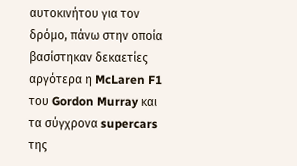αυτοκινήτου για τον δρόμο, πάνω στην οποία βασίστηκαν δεκαετίες αργότερα η McLaren F1 του Gordon Murray και τα σύγχρονα supercars της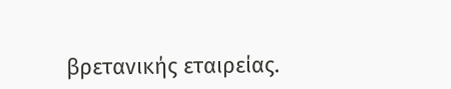βρετανικής εταιρείας.